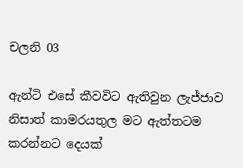චලනි 03

ඇන්ටි එසේ කීවවිට ඇතිවුන ලැජ්ජාව නිසාත් කාමරයතුල මට ඇත්තටම කරන්නට දෙයක්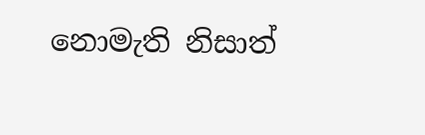නොමැති නිසාත්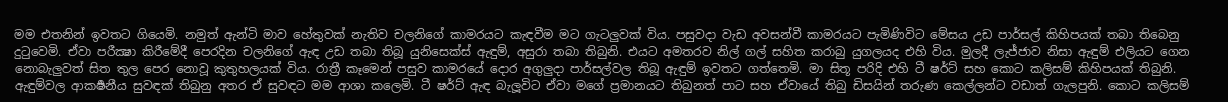මම එතනින් ඉවතට ගියෙමි. නමුත් ඇන්ටි මාව හේතුවක් නැතිව චලනිගේ කාමරයට කැඳවීම මට ගැටලුවක් විය. පසුවදා වැඩ අවසන්වී කාමරයට පැමිණිවිට මේසය උඩ පාර්සල් කිහිපයක් තබා තිබෙනු දුටුවෙමි. ඒවා පරීක්‍ෂා කිරීමේදී පෙරදින චලනිගේ ඇඳ උඩ තබා තිබූ යුනිසෙක්ස් ඇඳුම්, අසුරා තබා තිබුනි. එයට අමතරව නිල් ගල් සහිත කරාබු යුගලයද එහි විය. මුලදී ලැජ්ජාව නිසා ඇඳුම් එලියට ගෙන නොබැලුවත් සිත තුල පෙර නොවූ කුතුහලයක් විය. රාත්‍රී කෑමෙන් පසුව කාමරයේ දොර අගුලුදා පාර්සල්වල තිබූ ඇඳුම් ඉවතට ගත්තෙමි. මා සිතූ පරිදි එහි ටී ෂර්ට් සහ කොට කලිසම් කිහිපයක් තිබුනි. ඇඳුම්වල ආකර්‍ෂනීය සුවඳක් තිබුනු අතර ඒ සුවඳට මම ආශා කලෙමි. ටී ෂර්ට් ඇඳ බැලූවිට ඒවා මගේ ප්‍රමානයට තිබුනත් පාට සහ ඒවායේ තිබු ඩිසයින් තරුණ කෙල්ලන්ට වඩාත් ගැලපුනි. කොට කලිසම්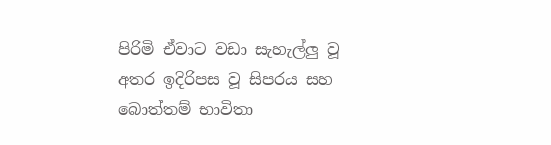පිරිමි ඒවාට වඩා සැහැල්ලු වූ අතර ඉදිරිපස වූ සිපරය සහ බොත්තම් භාවිතා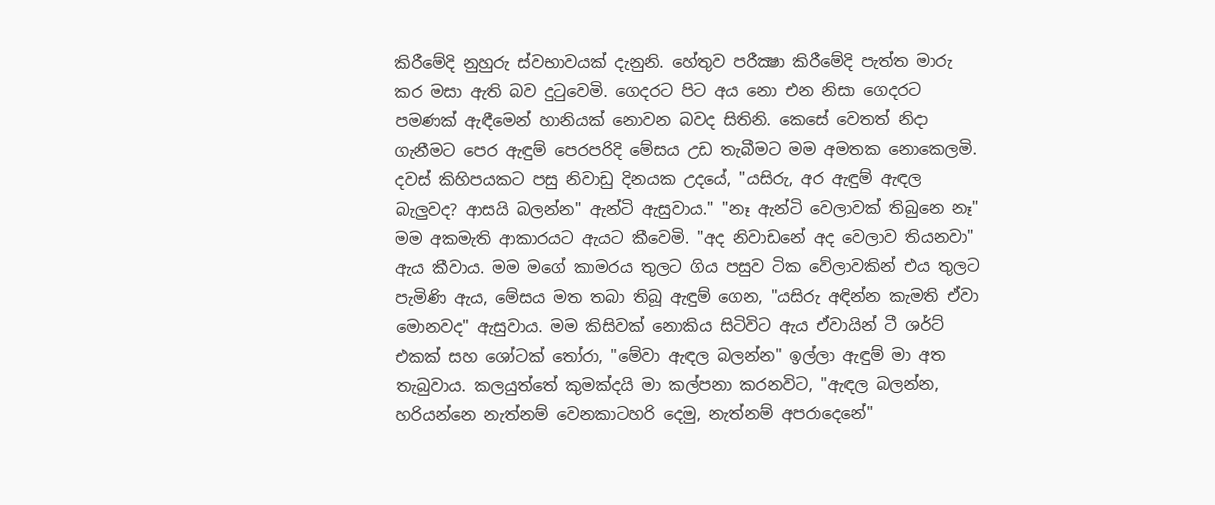කිරීමේදි නුහුරු ස්වභාවයක් දැනුනි. හේතුව පරීක්‍ෂා කිරීමේදි පැත්ත මාරු කර මසා ඇති බව දුටුවෙමි. ගෙදරට පිට අය නො එන නිසා ගෙදරට පමණක් ඇඳීමෙන් හානියක් නොවන බවද සිතිනි. කෙසේ වෙතත් නිදා ගැනීමට පෙර ඇඳුම් පෙරපරිදි මේසය උඩ තැබීමට මම අමතක නොකෙලමි. දවස් කිහිපයකට පසු නිවාඩු දිනයක උදයේ, "යසිරු, අර ඇඳුම් ඇඳල බැලුවද? ආසයි බලන්න" ඇන්ටි ඇසුවාය." "නෑ ඇන්ටි වෙලාවක් තිබුනෙ නෑ" මම අකමැති ආකාරයට ඇයට කීවෙමි. "අද නිවාඩනේ අද වෙලාව තියනවා" ඇය කීවාය. මම මගේ කාමරය තුලට ගිය පසුව ටික වේලාවකින් එය තුලට පැමිණි ඇය, මේසය මත තබා තිබූ ඇඳුම් ගෙන, "යසිරු අඳින්න කැමති ඒවා මොනවද" ඇසුවාය. මම කිසිවක් නොකිය සිටිවිට ඇය ඒවායින් ටී ශර්ට් එකක් සහ ශෝටක් තෝරා, "මේවා ඇඳල බලන්න" ඉල්ලා ඇඳුම් මා අත තැබුවාය. කලයුත්තේ කුමක්දයි මා කල්පනා කරනවිට, "ඇඳල බලන්න, හරියන්නෙ නැත්නම් වෙනකාටහරි දෙමු, නැත්නම් අපරාදෙනේ"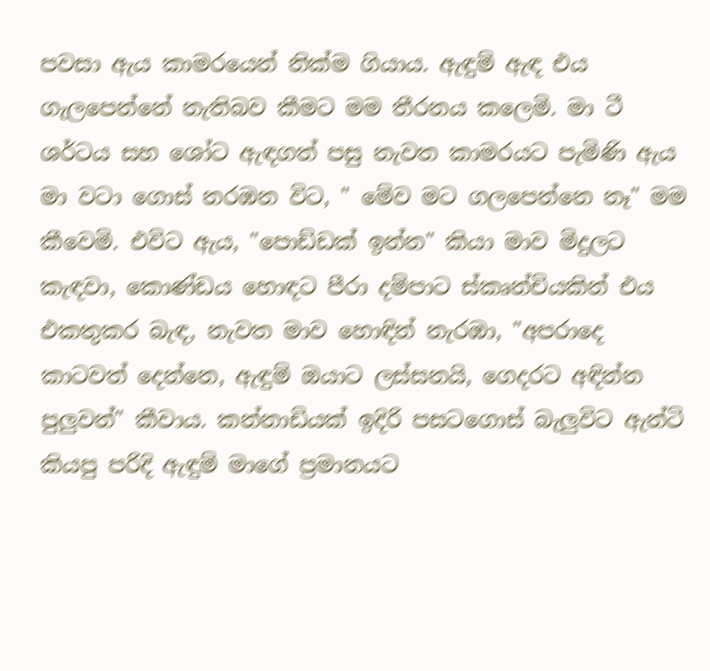පවසා ඇය කාමරයෙන් නික්ම ගියාය. ඇඳුම් ඇඳ එය ගැලපෙන්නේ නැතිබව කීමට මම තීරනය කලෙමි. මා ටී ශර්ටය සහ ශෝට ඇඳගත් පසු නැවත කාමරයට පැමිණි ඇය මා වටා ගොස් නරඹන විට, " මේව මට ගලපෙන්නෙ නෑ" මම කීවෙමි. එවිට ඇය, "පොඩ්ඩක් ඉන්න" කියා මාව මිදුලට කැඳවා, කොණ්ඩය හොඳට පීරා දම්පාට ස්කෘන්‍චියකින් එය එකතුකර බැඳ, නැවත මාව හොඳින් නැරඹා, "අපරාදෙ කාටවත් දෙන්නෙ, ඇඳුම් ඔයාට ලස්සනයි, ගෙදරට අඳින්න පුලුවන්" කීවාය. කන්නාඩියක් ඉදිරි පසටගොස් බැලුවිට ඇන්ටි කියපු පරිදි ඇඳුම් මාගේ ප්‍රමානයට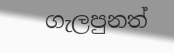ගැලපුනත්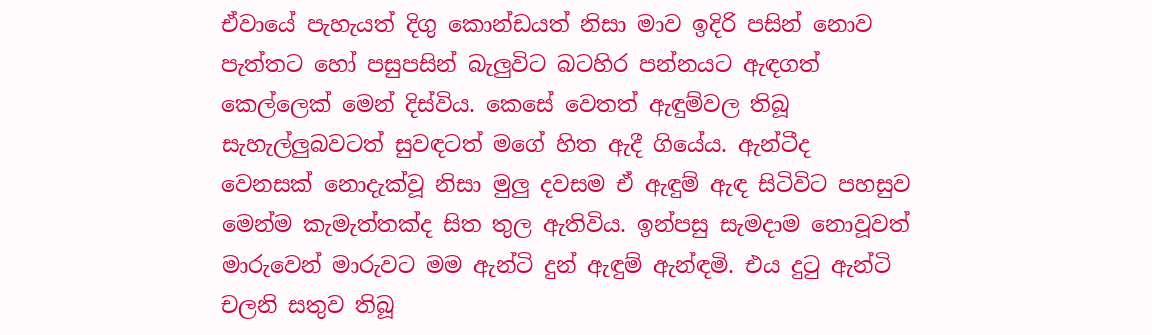ඒවායේ පැහැයත් දිගු කොන්ඩයත් නිසා මාව ඉදිරි පසින් නොව පැත්තට හෝ පසුපසින් බැලුවිට බටහිර පන්නයට ඇඳගත් කෙල්ලෙක් මෙන් දිස්විය. කෙසේ වෙතත් ඇඳුම්වල තිබූ සැහැල්ලුබවටත් සුවඳටත් මගේ හිත ඇදී ගියේය. ඇන්ටීද වෙනසක් නොදැක්වූ නිසා මුලු දවසම ඒ ඇඳුම් ඇඳ සිටිවිට පහසුව මෙන්ම කැමැත්තක්ද සිත තුල ඇතිවිය. ඉන්පසු සැමදාම නොවූවත් මාරුවෙන් මාරුවට මම ඇන්ටි දුන් ඇඳුම් ඇන්ඳමි. එය දුටු ඇන්ටි චලනි සතුව තිබූ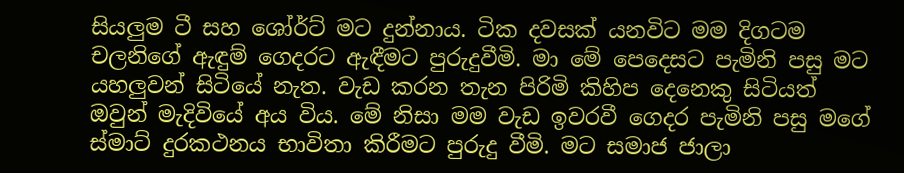සියලුම ටී සහ ශෝර්ට් මට දුන්නාය. ටික දවසක් යනවිට මම දිගටම චලනිගේ ඇඳුම් ගෙදරට ඇඳීමට පුරුදුවීමි. මා මේ පෙදෙසට පැමිනි පසු මට යහලුවන් සිටියේ නැත. වැඩ කරන තැන පිරිමි කිහිප දෙනෙකු සිටියත් ඔවුන් මැදිවියේ අය විය. මේ නිසා මම වැඩ ඉවරවී ගෙදර පැමිනි පසු මගේ ස්මාට් දුරකථනය භාවිතා කිරීමට පුරුදු වීමි. මට සමාජ ජාලා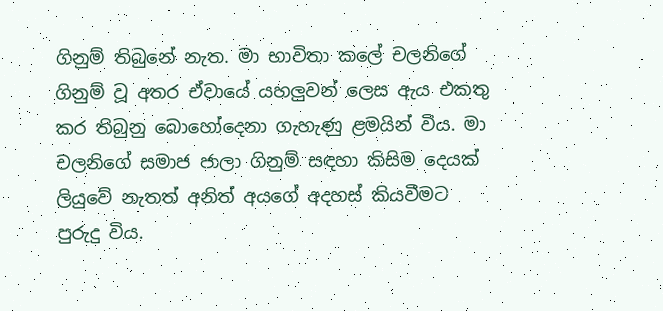ගිනුම් තිබුනේ නැත. මා භාවිතා කලේ චලනිගේ ගිනුම් වූ අතර ඒවායේ යහලුවන් ලෙස ඇය එකතු කර තිබුනු බොහෝදෙනා ගැහැණු ළමයින් විය. මා චලනිගේ සමාජ ජාලා ගිනුම් සඳහා කිසිම දෙයක් ලියුවේ නැතත් අනිත් අයගේ අදහස් කියවීමට පුරුදු විය.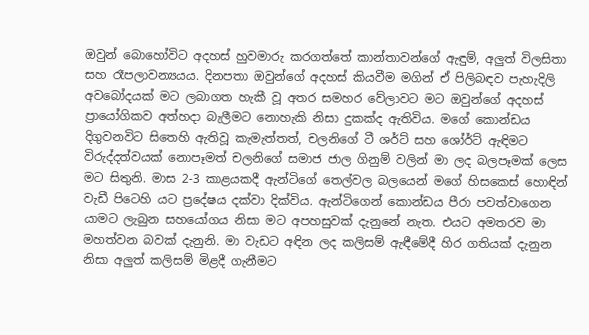ඔවුන් බොහෝවිට අදහස් හුවමාරු කරගත්තේ කාන්තාවන්ගේ ඇඳුම්, අලුත් විලසිතා සහ රෑපලාවන්‍යයය. දිනපතා ඔවුන්ගේ අදහස් කියවීම මගින් ඒ පිලිබඳව පැහැදිලි අවබෝදයක් මට ලබාගත හැකී වූ අතර සමහර වේලාවට මට ඔවුන්ගේ අදහස් ප්‍රායෝගිකව අත්හදා බැලීමට නොහැකි නිසා දුකක්ද ඇතිවිය. මගේ කොන්ඩය දිගුවනවිට සිතෙහි ඇතිවූ කැමැත්තත්, චලනිගේ ටී ශර්ට් සහ ශෝර්ට් ඇඳිමට විරුද්දත්වයක් නොපෑමත් චලනිගේ සමාජ ජාල ගිනුම් වලින් මා ලද බලපෑමක් ලෙස මට සිතුනි. මාස 2-3 කාළයකදී ඇන්ටිගේ තෙල්වල බලයෙන් මගේ හිසකෙස් හොඳින් වැඩී පිටෙහි යට ප්‍රදේෂය දක්වා දික්විය. ඇන්ටිගෙන් කොන්ඩය පීරා පවත්වාගෙන යාමට ලැබුන සහයෝගය නිසා මට අපහසුවක් දැනුනේ නැත. එයට අමතරව මා මහත්වන බවක් දැනුනි. මා වැඩට අඳින ලද කලිසම් ඇඳීමේදී හිර ගතියක් දැනුන නිසා අලුත් කලිසම් මිළදී ගැනීමට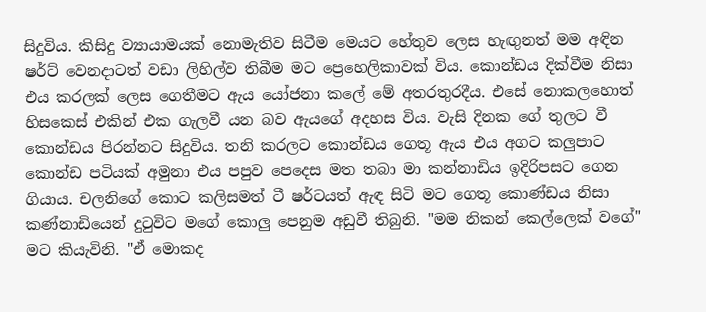සිදුවිය. කිසිදු ව්‍යායාමයක් නොමැතිව සිටීම මෙයට හේතුව ලෙස හැඟුනත් මම අඳින ෂර්ට් වෙනදාටත් වඩා ලිහිල්ව තිබීම මට ප්‍රෙහෙලිකාවක් විය. කොන්ඩය දික්වීම නිසා එය කරලක් ලෙස ගෙතීමට ඇය යෝජනා කලේ මේ අතරතුරදීය. එසේ නොකලහොත් හිසකෙස් එකින් එක ගැලවී යන බව ඇයගේ අදහස විය. වැසි දිනක ගේ තුලට වී කොන්ඩය පිරන්නට සිදුවිය. තනි කරලට කොන්ඩය ගෙතූ ඇය එය අගට කලුපාට කොන්ඩ පටියක් අමුනා එය පපුව පෙදෙස මත තබා මා කන්නාඩිය ඉදිරිපසට ගෙන ගියාය. චලනිගේ කොට කලිසමත් ටී ෂර්ටයත් ඇඳ සිටි මට ගෙතූ කොණ්ඩය නිසා කණ්නාඩියෙන් දුටුවිට මගේ කොලු පෙනුම අඩුවී තිබුනි. "මම නිකන් කෙල්ලෙක් වගේ" මට කියැවිනි. "ඒ මොකද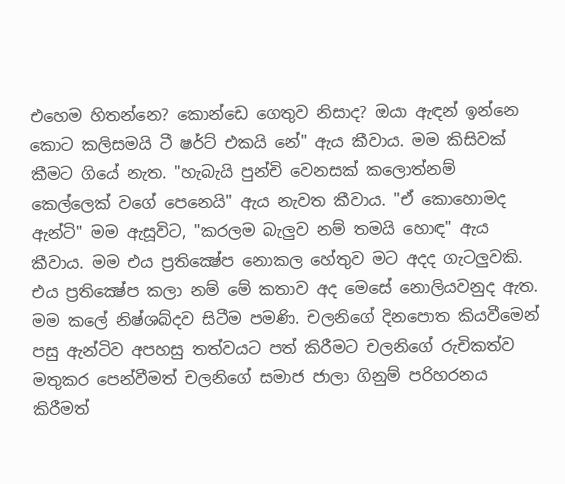එහෙම හිතන්නෙ? කොන්ඩෙ ගෙතුව නිසාද? ඔයා ඇඳන් ඉන්නෙ කොට කලිසමයි ටී ෂර්ට් එකයි නේ" ඇය කීවාය. මම කිසිවක් කීමට ගියේ නැත. "හැබැයි පුන්චි වෙනසක් කලොත්නම් කෙල්ලෙක් වගේ පෙනෙයි" ඇය නැවත කීවාය. "ඒ කොහොමද ඇන්ටි" මම ඇසූවිට, "කරලම බැලුව නම් තමයි හොඳ" ඇය කීවාය. මම එය ප්‍රතික්‍ෂේප නොකල හේතුව මට අදද ගැටලුවකි. එය ප්‍රතික්‍ෂේප කලා නම් මේ කතාව අද මෙසේ නොලියවනුද ඇත. මම කලේ නිෂ්ශබ්දව සිටීම පමණි. චලනිගේ දිනපොත කියවීමෙන් පසු ඇන්ටිව අපහසු තත්වයට පත් කිරීමට චලනිගේ රුචිකත්ව මතුකර පෙන්වීමත් චලනිගේ සමාජ ජාලා ගිනුම් පරිහරනය කිරීමත්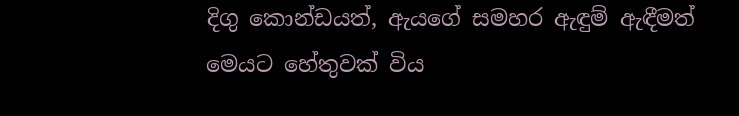දිගු කොන්ඩයත්, ඇයගේ සමහර ඇඳුම් ඇඳීමත් මෙයට හේතුවක් විය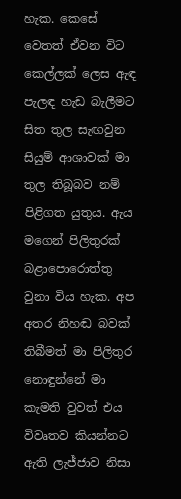හැක. කෙසේ වෙතත් ඒවන විට කෙල්ලක් ලෙස ඇඳ පැලඳ හැඩ බැලීමට සිත තුල සැඟවුන සියුම් ආශාවක් මා තුල තිබූබව නම් පිළිගත යුතුය. ඇය මගෙන් පිලිතුරක් බළාපොරොත්තු වුනා විය හැක. අප අතර නිහඬ බවක් තිබීමත් මා පිලිතුර නොඳුන්නේ මා කැමති වුවත් එය විවෘතව කියන්නට ඇති ලැජ්ජාව නිසා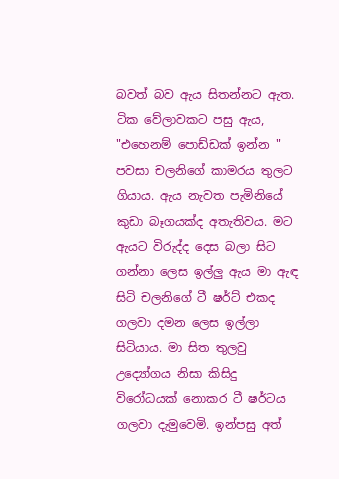බවත් බව ඇය සිතන්නට ඇත. ටික වේලාවකට පසු ඇය, "එහෙනම් පොඩ්ඩක් ඉන්න " පවසා චලනිගේ කාමරය තුලට ගියාය. ඇය නැවත පැමිනියේ කුඩා බෑගයක්ද අතැතිවය. මට ඇයට විරුද්ද දෙස බලා සිට ගන්නා ලෙස ඉල්ලු ඇය මා ඇඳ සිටි චලනිගේ ටී ෂර්ට් එකද ගලවා දමන ලෙස ඉල්ලා සිටියාය. මා සිත තුලවු උද්‍යෝගය නිසා කිසිදු විරෝධයක් නොකර ටී ෂර්ටය ගලවා දැමුවෙමි. ඉන්පසු අත්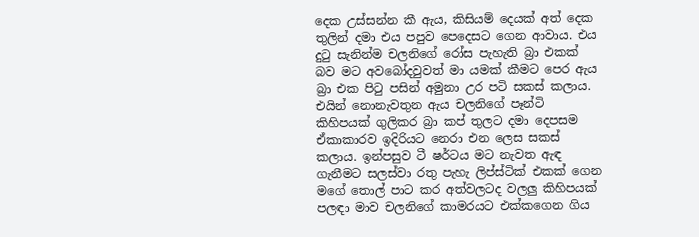දෙක උස්සන්න කී ඇය, කිසියම් දෙයක් අත් දෙක තුලින් දමා එය පපුව පෙදෙසට ගෙන ආවාය. එය දුටු සැනින්ම චලනිගේ රෝස පැහැති බ්‍රා එකක් බව මට අවබෝදවුවත් මා යමක් කීමට පෙර ඇය බ්‍රා එක පිටු පසින් අමුනා උර පටි සකස් කලාය. එයින් නොනැවතුන ඇය චලනිගේ පෑන්ටි කිහිපයක් ගුලිකර බ්‍රා කප් තුලට දමා දෙපසම ඒකාකාරව ඉදිරියට නෙරා එන ලෙස සකස් කලාය. ඉන්පසුව ටී ෂර්ටය මට නැවත ඇඳ ගැනීමට සලස්වා රතු පැහැ ලිප්ස්ටික් එකක් ගෙන මගේ තොල් පාට කර අත්වලටද වලලු කිහිපයක් පලඳා මාව චලනිගේ කාමරයට එක්කගෙන ගිය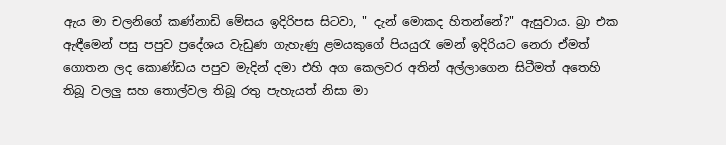ඇය මා චලනිගේ කණ්නාඩි මේසය ඉදිරිපස සිටවා, " දැන් මොකද හිතන්නේ?" ඇසුවාය. බ්‍රා එක ඇඳීමෙන් පසු පපුව ප්‍රදේශය වැඩුණ ගැහැණු ළමයකුගේ පියයුරැ මෙන් ඉදිරියට නෙරා ඒමත් ගොතන ලද කොණ්ඩය පපුව මැදින් දමා එහි අග කෙලවර අතින් අල්ලාගෙන සිටීමත් අතෙහි තිබූ වලලු සහ තොල්වල තිබූ රතු පැහැයත් නිසා මා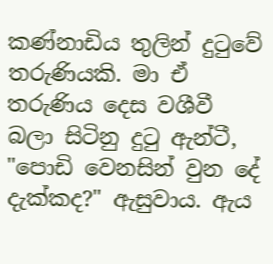කණ්නාඩිය තුලින් දුටුවේ තරුණියකි. මා ඒ තරුණිය දෙස වශීවී බලා සිටිනු දුටු ඇන්ටී, "පොඩි වෙනසින් වුන දේ දැක්කද?" ඇසුවාය. ඇය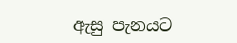ඇසු පැනයට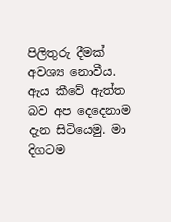පිලිතුරු දීමක් අවශ්‍ය නොවීය. ඇය කීවේ ඇත්ත බව අප දෙදෙනාම දැන සිටියෙමු. මා දිගටම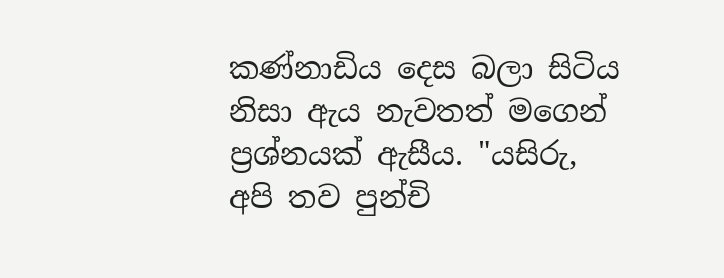කණ්නාඩිය දෙස බලා සිටිය නිසා ඇය නැවතත් මගෙන් ප්‍රශ්නයක් ඇසීය. "යසිරු, අපි තව පුන්චි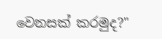වෙනසක් කරමුද?"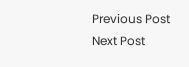Previous Post Next Post